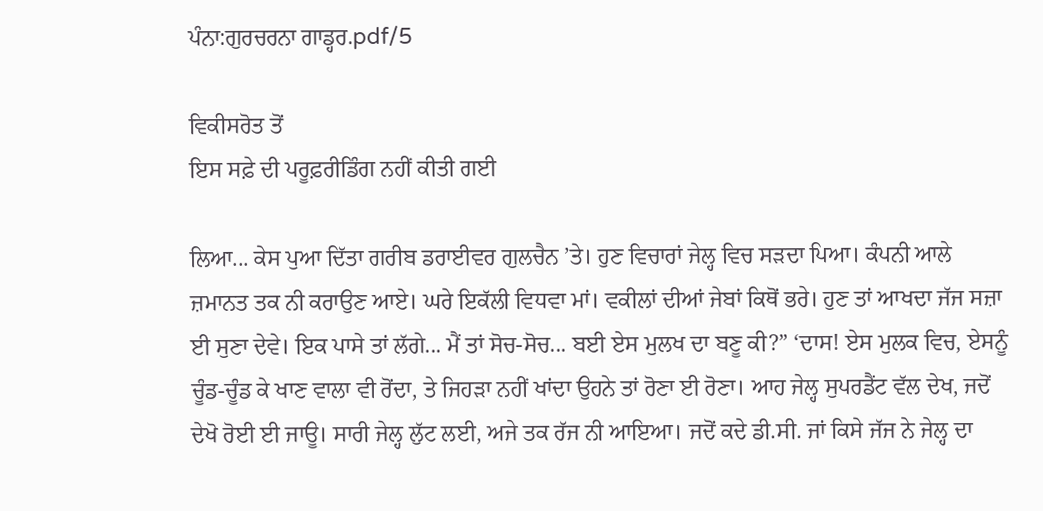ਪੰਨਾ:ਗੁਰਚਰਨਾ ਗਾਡ੍ਹਰ.pdf/5

ਵਿਕੀਸਰੋਤ ਤੋਂ
ਇਸ ਸਫ਼ੇ ਦੀ ਪਰੂਫ਼ਰੀਡਿੰਗ ਨਹੀਂ ਕੀਤੀ ਗਈ

ਲਿਆ... ਕੇਸ ਪੁਆ ਦਿੱਤਾ ਗਰੀਬ ਡਰਾਈਵਰ ਗੁਲਚੈਨ ’ਤੇ। ਹੁਣ ਵਿਚਾਰਾਂ ਜੇਲ੍ਹ ਵਿਚ ਸੜਦਾ ਪਿਆ। ਕੰਪਨੀ ਆਲੇ ਜ਼ਮਾਨਤ ਤਕ ਨੀ ਕਰਾਉਣ ਆਏ। ਘਰੇ ਇਕੱਲੀ ਵਿਧਵਾ ਮਾਂ। ਵਕੀਲਾਂ ਦੀਆਂ ਜੇਬਾਂ ਕਿਥੋਂ ਭਰੇ। ਹੁਣ ਤਾਂ ਆਖਦਾ ਜੱਜ ਸਜ਼ਾ ਈ ਸੁਣਾ ਦੇਵੇ। ਇਕ ਪਾਸੇ ਤਾਂ ਲੱਗੇ... ਮੈਂ ਤਾਂ ਸੋਚ-ਸੋਚ... ਬਈ ਏਸ ਮੁਲਖ ਦਾ ਬਣੂ ਕੀ?” ‘ਦਾਸ! ਏਸ ਮੁਲਕ ਵਿਚ, ਏਸਨੂੰ ਚੂੰਡ-ਚੂੰਡ ਕੇ ਖਾਣ ਵਾਲਾ ਵੀ ਰੋਂਦਾ, ਤੇ ਜਿਹੜਾ ਨਹੀਂ ਖਾਂਦਾ ਉਹਨੇ ਤਾਂ ਰੋਣਾ ਈ ਰੋਣਾ। ਆਹ ਜੇਲ੍ਹ ਸੁਪਰਡੈਂਟ ਵੱਲ ਦੇਖ, ਜਦੋਂ ਦੇਖੋ ਰੋਈ ਈ ਜਾਊ। ਸਾਰੀ ਜੇਲ੍ਹ ਲੁੱਟ ਲਈ, ਅਜੇ ਤਕ ਰੱਜ ਨੀ ਆਇਆ। ਜਦੋਂ ਕਦੇ ਡੀ.ਸੀ. ਜਾਂ ਕਿਸੇ ਜੱਜ ਨੇ ਜੇਲ੍ਹ ਦਾ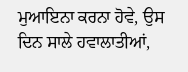ਮੁਆਇਨਾ ਕਰਨਾ ਹੋਵੇ, ਉਸ ਦਿਨ ਸਾਲੇ ਹਵਾਲਾਤੀਆਂ,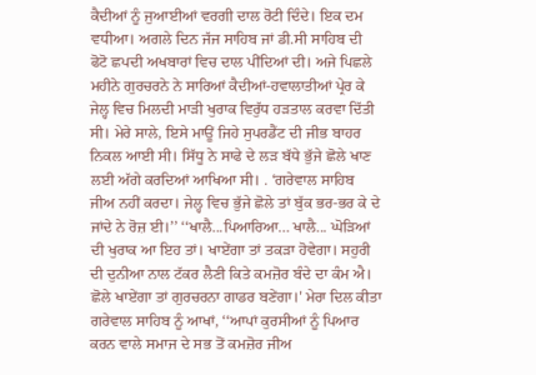ਕੈਦੀਆਂ ਨੂੰ ਜੁਆਈਆਂ ਵਰਗੀ ਦਾਲ ਰੋਟੀ ਦਿੰਦੇ। ਇਕ ਦਮ ਵਧੀਆ। ਅਗਲੇ ਦਿਨ ਜੱਜ ਸਾਹਿਬ ਜਾਂ ਡੀ.ਸੀ ਸਾਹਿਬ ਦੀ ਫੋਟੋ ਛਪਦੀ ਅਖਬਾਰਾਂ ਵਿਚ ਦਾਲ ਪੀਂਦਿਆਂ ਦੀ। ਅਜੇ ਪਿਛਲੇ ਮਹੀਨੇ ਗੁਰਚਰਨੇ ਨੇ ਸਾਰਿਆਂ ਕੈਦੀਆਂ-ਹਵਾਲਾਤੀਆਂ ਪ੍ਰੇਰ ਕੇ ਜੇਲ੍ਹ ਵਿਚ ਮਿਲਦੀ ਮਾੜੀ ਖੁਰਾਕ ਵਿਰੁੱਧ ਹੜਤਾਲ ਕਰਵਾ ਦਿੱਤੀ ਸੀ। ਮੇਰੇ ਸਾਲੇ, ਇਸੇ ਮਾਊਂ ਜਿਹੇ ਸੁਪਰਡੈਂਟ ਦੀ ਜੀਭ ਬਾਹਰ ਨਿਕਲ ਆਈ ਸੀ। ਸਿੱਧੂ ਨੇ ਸਾਫੇ ਦੇ ਲੜ ਬੱਧੇ ਭੁੱਜੇ ਛੋਲੇ ਖਾਣ ਲਈ ਅੱਗੇ ਕਰਦਿਆਂ ਆਖਿਆ ਸੀ। . ‘ਗਰੇਵਾਲ ਸਾਹਿਬ ਜੀਅ ਨਹੀਂ ਕਰਦਾ। ਜੇਲ੍ਹ ਵਿਚ ਭੁੱਜੇ ਛੋਲੇ ਤਾਂ ਬੁੱਕ ਭਰ-ਭਰ ਕੇ ਦੇ ਜਾਂਦੇ ਨੇ ਰੋਜ਼ ਈ।’’ ‘‘ਖਾਲੈ...ਪਿਆਰਿਆ... ਖਾਲੈ... ਘੋੜਿਆਂ ਦੀ ਖੁਰਾਕ ਆ ਇਹ ਤਾਂ। ਖਾਏਂਗਾ ਤਾਂ ਤਕੜਾ ਹੋਵੇਗਾ। ਸਹੁਰੀ ਦੀ ਦੁਨੀਆ ਨਾਲ ਟੱਕਰ ਲੈਣੀ ਕਿਤੇ ਕਮਜ਼ੋਰ ਬੰਦੇ ਦਾ ਕੰਮ ਐ। ਛੋਲੇ ਖਾਏਂਗਾ ਤਾਂ ਗੁਰਚਰਨਾ ਗਾਡਰ ਬਣੇਂਗਾ।' ਮੇਰਾ ਦਿਲ ਕੀਤਾ ਗਰੇਵਾਲ ਸਾਹਿਬ ਨੂੰ ਆਖਾਂ, ‘‘ਆਪਾਂ ਕੁਰਸੀਆਂ ਨੂੰ ਪਿਆਰ ਕਰਨ ਵਾਲੇ ਸਮਾਜ ਦੇ ਸਭ ਤੋਂ ਕਮਜ਼ੋਰ ਜੀਅ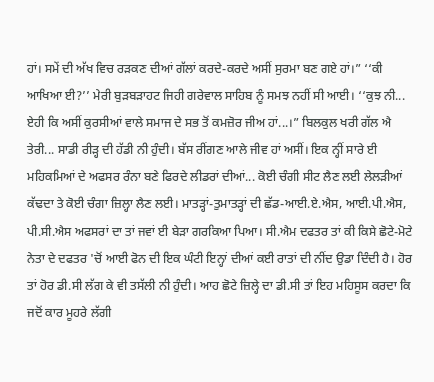ਹਾਂ। ਸਮੇਂ ਦੀ ਅੱਖ ਵਿਚ ਰੜਕਣ ਦੀਆਂ ਗੱਲਾਂ ਕਰਦੇ-ਕਰਦੇ ਅਸੀਂ ਸੁਰਮਾ ਬਣ ਗਏ ਹਾਂ।” ‘‘ਕੀ ਆਖਿਆ ਈ?’’ ਮੇਰੀ ਬੁੜਬੜਾਹਟ ਜਿਹੀ ਗਰੇਵਾਲ ਸਾਹਿਬ ਨੂੰ ਸਮਝ ਨਹੀਂ ਸੀ ਆਈ। ‘‘ਕੁਝ ਨੀ... ਏਹੀ ਕਿ ਅਸੀਂ ਕੁਰਸੀਆਂ ਵਾਲੇ ਸਮਾਜ ਦੇ ਸਭ ਤੋਂ ਕਮਜ਼ੋਰ ਜੀਅ ਹਾਂ...।” ਬਿਲਕੁਲ ਖਰੀ ਗੱਲ ਐ ਤੇਰੀ... ਸਾਡੀ ਰੀੜ੍ਹ ਦੀ ਹੱਡੀ ਨੀ ਹੁੰਦੀ। ਬੱਸ ਰੀਂਗਣ ਆਲੇ ਜੀਵ ਹਾਂ ਅਸੀਂ। ਇਕ ਨ੍ਹੀਂ ਸਾਰੇ ਈ ਮਹਿਕਮਿਆਂ ਦੇ ਅਫਸਰ ਰੰਨਾ ਬਣੇ ਫਿਰਦੇ ਲੀਡਰਾਂ ਦੀਆਂ... ਕੋਈ ਚੰਗੀ ਸੀਟ ਲੈਣ ਲਈ ਲੇਲੜੀਆਂ ਕੱਢਦਾ ਤੇ ਕੋਈ ਚੰਗਾ ਜ਼ਿਲ੍ਹਾ ਲੈਣ ਲਈ। ਮਾਤੜ੍ਹਾਂ-ਤੁਮਾਤੜ੍ਹਾਂ ਦੀ ਛੱਡ-ਆਈ.ਏ.ਐਸ, ਆਈ.ਪੀ.ਐਸ, ਪੀ.ਸੀ.ਐਸ ਅਫਸਰਾਂ ਦਾ ਤਾਂ ਜਵਾਂ ਈ ਬੇੜਾ ਗਰਕਿਆ ਪਿਆ। ਸੀ.ਐਮ ਦਫਤਰ ਤਾਂ ਕੀ ਕਿਸੇ ਛੋਟੇ-ਮੋਟੇ ਨੇਤਾ ਦੇ ਦਫਤਰ 'ਚੋਂ ਆਈ ਫੋਨ ਦੀ ਇਕ ਘੰਟੀ ਇਨ੍ਹਾਂ ਦੀਆਂ ਕਈ ਰਾਤਾਂ ਦੀ ਨੀਂਦ ਉਡਾ ਦਿੰਦੀ ਹੈ। ਹੋਰ ਤਾਂ ਹੋਰ ਡੀ.ਸੀ ਲੱਗ ਕੇ ਵੀ ਤਸੱਲੀ ਨੀ ਹੁੰਦੀ। ਆਹ ਛੋਟੇ ਜ਼ਿਲ੍ਹੇ ਦਾ ਡੀ.ਸੀ ਤਾਂ ਇਹ ਮਹਿਸੂਸ ਕਰਦਾ ਕਿ ਜਦੋਂ ਕਾਰ ਮੂਹਰੇ ਲੱਗੀ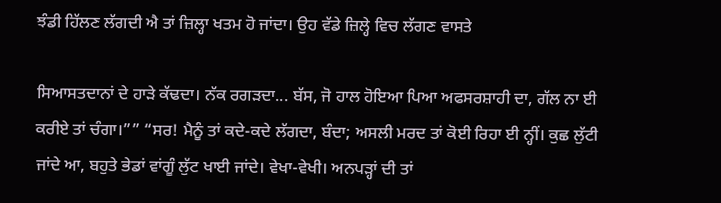ਝੰਡੀ ਹਿੱਲਣ ਲੱਗਦੀ ਐ ਤਾਂ ਜ਼ਿਲ੍ਹਾ ਖਤਮ ਹੋ ਜਾਂਦਾ। ਉਹ ਵੱਡੇ ਜ਼ਿਲ੍ਹੇ ਵਿਚ ਲੱਗਣ ਵਾਸਤੇ

ਸਿਆਸਤਦਾਨਾਂ ਦੇ ਹਾੜੇ ਕੱਢਦਾ। ਨੱਕ ਰਗੜਦਾ... ਬੱਸ, ਜੋ ਹਾਲ ਹੋਇਆ ਪਿਆ ਅਫਸਰਸ਼ਾਹੀ ਦਾ, ਗੱਲ ਨਾ ਈ ਕਰੀਏ ਤਾਂ ਚੰਗਾ।”” “ਸਰ! ਮੈਨੂੰ ਤਾਂ ਕਦੇ-ਕਦੇ ਲੱਗਦਾ, ਬੰਦਾ; ਅਸਲੀ ਮਰਦ ਤਾਂ ਕੋਈ ਰਿਹਾ ਈ ਨ੍ਹੀਂ। ਕੁਛ ਲੁੱਟੀ ਜਾਂਦੇ ਆ, ਬਹੁਤੇ ਭੇਡਾਂ ਵਾਂਗੂੰ ਲੁੱਟ ਖਾਈ ਜਾਂਦੇ। ਵੇਖਾ-ਵੇਖੀ। ਅਨਪੜ੍ਹਾਂ ਦੀ ਤਾਂ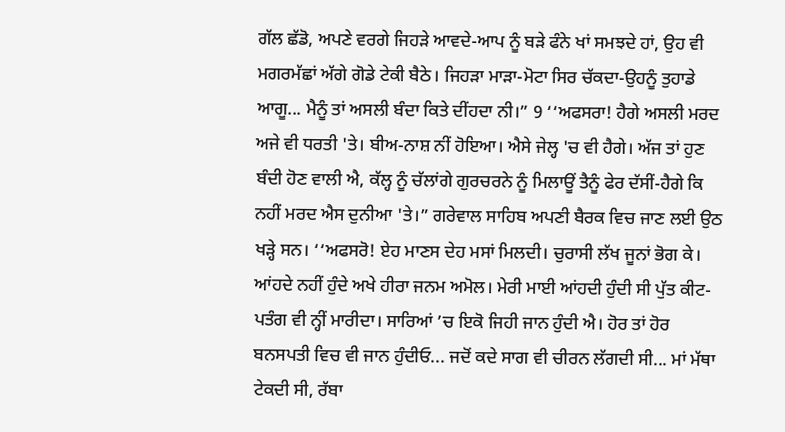ਗੱਲ ਛੱਡੋ, ਅਪਣੇ ਵਰਗੇ ਜਿਹੜੇ ਆਵਦੇ-ਆਪ ਨੂੰ ਬੜੇ ਫੰਨੇ ਖਾਂ ਸਮਝਦੇ ਹਾਂ, ਉਹ ਵੀ ਮਗਰਮੱਛਾਂ ਅੱਗੇ ਗੋਡੇ ਟੇਕੀ ਬੈਠੇ। ਜਿਹੜਾ ਮਾੜਾ-ਮੋਟਾ ਸਿਰ ਚੱਕਦਾ-ਉਹਨੂੰ ਤੁਹਾਡੇ ਆਗੂ... ਮੈਨੂੰ ਤਾਂ ਅਸਲੀ ਬੰਦਾ ਕਿਤੇ ਦੀਂਹਦਾ ਨੀ।” 9 ‘‘ਅਫਸਰਾ! ਹੈਗੇ ਅਸਲੀ ਮਰਦ ਅਜੇ ਵੀ ਧਰਤੀ 'ਤੇ। ਬੀਅ-ਨਾਸ਼ ਨੀਂ ਹੋਇਆ। ਐਸੇ ਜੇਲ੍ਹ 'ਚ ਵੀ ਹੈਗੇ। ਅੱਜ ਤਾਂ ਹੁਣ ਬੰਦੀ ਹੋਣ ਵਾਲੀ ਐ, ਕੱਲ੍ਹ ਨੂੰ ਚੱਲਾਂਗੇ ਗੁਰਚਰਨੇ ਨੂੰ ਮਿਲਾਊਂ ਤੈਨੂੰ ਫੇਰ ਦੱਸੀਂ-ਹੈਗੇ ਕਿ ਨਹੀਂ ਮਰਦ ਐਸ ਦੁਨੀਆ 'ਤੇ।” ਗਰੇਵਾਲ ਸਾਹਿਬ ਅਪਣੀ ਬੈਰਕ ਵਿਚ ਜਾਣ ਲਈ ਉਠ ਖੜ੍ਹੇ ਸਨ। ‘‘ਅਫਸਰੋ! ਏਹ ਮਾਣਸ ਦੇਹ ਮਸਾਂ ਮਿਲਦੀ। ਚੁਰਾਸੀ ਲੱਖ ਜੂਨਾਂ ਭੋਗ ਕੇ। ਆਂਹਦੇ ਨਹੀਂ ਹੁੰਦੇ ਅਖੇ ਹੀਰਾ ਜਨਮ ਅਮੋਲ। ਮੇਰੀ ਮਾਈ ਆਂਹਦੀ ਹੁੰਦੀ ਸੀ ਪੁੱਤ ਕੀਟ-ਪਤੰਗ ਵੀ ਨ੍ਹੀਂ ਮਾਰੀਦਾ। ਸਾਰਿਆਂ ’ਚ ਇਕੋ ਜਿਹੀ ਜਾਨ ਹੁੰਦੀ ਐ। ਹੋਰ ਤਾਂ ਹੋਰ ਬਨਸਪਤੀ ਵਿਚ ਵੀ ਜਾਨ ਹੁੰਦੀਓ... ਜਦੋਂ ਕਦੇ ਸਾਗ ਵੀ ਚੀਰਨ ਲੱਗਦੀ ਸੀ... ਮਾਂ ਮੱਥਾ ਟੇਕਦੀ ਸੀ, ਰੱਬਾ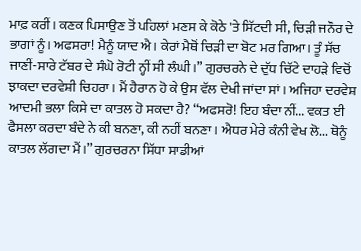ਮਾਫ਼ ਕਰੀਂ। ਕਣਕ ਪਿਸਾਉਣ ਤੋਂ ਪਹਿਲਾਂ ਮਣਸ ਕੇ ਕੋਠੇ 'ਤੇ ਸਿੱਟਦੀ ਸੀ, ਚਿੜੀ ਜਨੌਰ ਦੇ ਭਾਗਾਂ ਨੂੰ। ਅਫਸਰਾ! ਮੈਨੂੰ ਯਾਦ ਐ। ਕੇਰਾਂ ਮੈਥੋਂ ਚਿੜੀ ਦਾ ਬੋਟ ਮਰ ਗਿਆ। ਤੂੰ ਸੱਚ ਜਾਣੀਂ-ਸਾਰੇ ਟੱਬਰ ਦੇ ਸੰਘੋ ਰੋਟੀ ਨ੍ਹੀਂ ਸੀ ਲੰਘੀ।” ਗੁਰਚਰਨੇ ਦੇ ਦੁੱਧ ਚਿੱਟੇ ਦਾਹੜੇ ਵਿਚੋਂ ਝਾਕਦਾ ਦਰਵੇਸ਼ੀ ਚਿਹਰਾ। ਮੈਂ ਹੈਰਾਨ ਹੋ ਕੇ ਉਸ ਵੱਲ ਦੇਖੀ ਜਾਂਦਾ ਸਾਂ। ਅਜਿਹਾ ਦਰਵੇਸ਼ ਆਦਮੀ ਭਲਾ ਕਿਸੇ ਦਾ ਕਾਤਲ ਹੋ ਸਕਦਾ ਹੈ? ‘‘ਅਫਸਰੋ! ਇਹ ਬੰਦਾ ਨੀਂ... ਵਕਤ ਈ ਫੈਸਲਾ ਕਰਦਾ ਬੰਦੇ ਨੇ ਕੀ ਬਨਣਾ, ਕੀ ਨਹੀਂ ਬਨਣਾ। ਐਧਰ ਮੇਰੇ ਕੰਨੀ ਵੇਖ ਲੋ... ਥੋਨੂੰ ਕਾਤਲ ਲੱਗਦਾ ਮੈਂ।’’ ਗੁਰਚਰਨਾ ਸਿੱਧਾ ਸਾਡੀਆਂ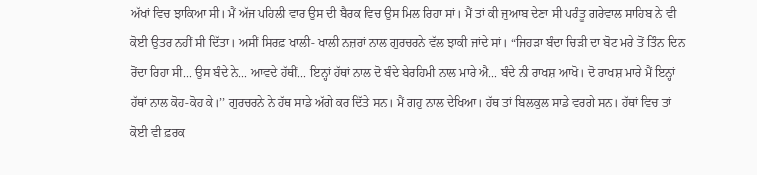ਅੱਖਾਂ ਵਿਚ ਝਾਕਿਆ ਸੀ। ਮੈਂ ਅੱਜ ਪਹਿਲੀ ਵਾਰ ਉਸ ਦੀ ਬੈਰਕ ਵਿਚ ਉਸ ਮਿਲ ਰਿਹਾ ਸਾਂ। ਮੈਂ ਤਾਂ ਕੀ ਜੁਆਬ ਦੇਣਾ ਸੀ ਪਰੰਤੂ ਗਰੇਵਾਲ ਸਾਹਿਬ ਨੇ ਵੀ ਕੋਈ ਉਤਰ ਨਹੀਂ ਸੀ ਦਿੱਤਾ। ਅਸੀਂ ਸਿਰਫ਼ ਖਾਲੀ- ਖਾਲੀ ਨਜ਼ਰਾਂ ਨਾਲ ਗੁਰਚਰਨੇ ਵੱਲ ਝਾਕੀ ਜਾਂਦੇ ਸਾਂ। “ਜਿਹੜਾ ਬੰਦਾ ਚਿੜੀ ਦਾ ਬੋਟ ਮਰੇ ਤੋਂ ਤਿੰਨ ਦਿਨ ਰੋਂਦਾ ਰਿਹਾ ਸੀ... ਉਸ ਬੰਦੇ ਨੇ... ਆਵਦੇ ਹੱਥੀਂ... ਇਨ੍ਹਾਂ ਹੱਥਾਂ ਨਾਲ ਦੋ ਬੰਦੇ ਬੇਰਹਿਮੀ ਨਾਲ ਮਾਰੇ ਐ... ਬੰਦੇ ਨੀ ਰਾਖਸ਼ ਆਖੋ। ਦੋ ਰਾਖਸ਼ ਮਾਰੇ ਮੈਂ ਇਨ੍ਹਾਂ ਹੱਥਾਂ ਨਾਲ ਕੋਹ-ਕੋਹ ਕੇ।’’ ਗੁਰਚਰਨੇ ਨੇ ਹੱਥ ਸਾਡੇ ਅੱਗੇ ਕਰ ਦਿੱਤੇ ਸਨ। ਮੈਂ ਗਹੁ ਨਾਲ ਦੇਖਿਆ। ਹੱਥ ਤਾਂ ਬਿਲਕੁਲ ਸਾਡੇ ਵਰਗੇ ਸਨ। ਹੱਥਾਂ ਵਿਚ ਤਾਂ ਕੋਈ ਵੀ ਫ਼ਰਕ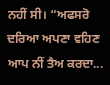ਨਹੀਂ ਸੀ। “ਅਫਸਰੋ ਦਰਿਆ ਅਪਣਾ ਵਹਿਣ ਆਪ ਨੀਂ ਤੈਅ ਕਰਦਾ...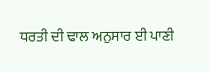ਧਰਤੀ ਦੀ ਢਾਲ ਅਨੁਸਾਰ ਈ ਪਾਣੀ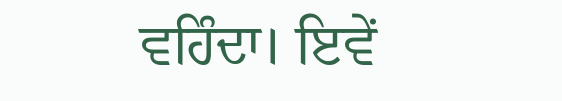ਵਹਿੰਦਾ। ਇਵੇਂ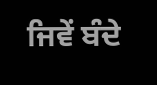ਜਿਵੇਂ ਬੰਦੇ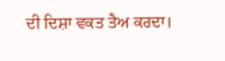ਦੀ ਦਿਸ਼ਾ ਵਕਤ ਤੈਅ ਕਰਦਾ।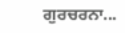ਗੁਰਚਰਨਾ...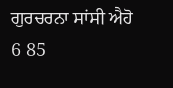ਗੁਰਚਰਨਾ ਸਾਂਸੀ ਐਹੋ 6 85